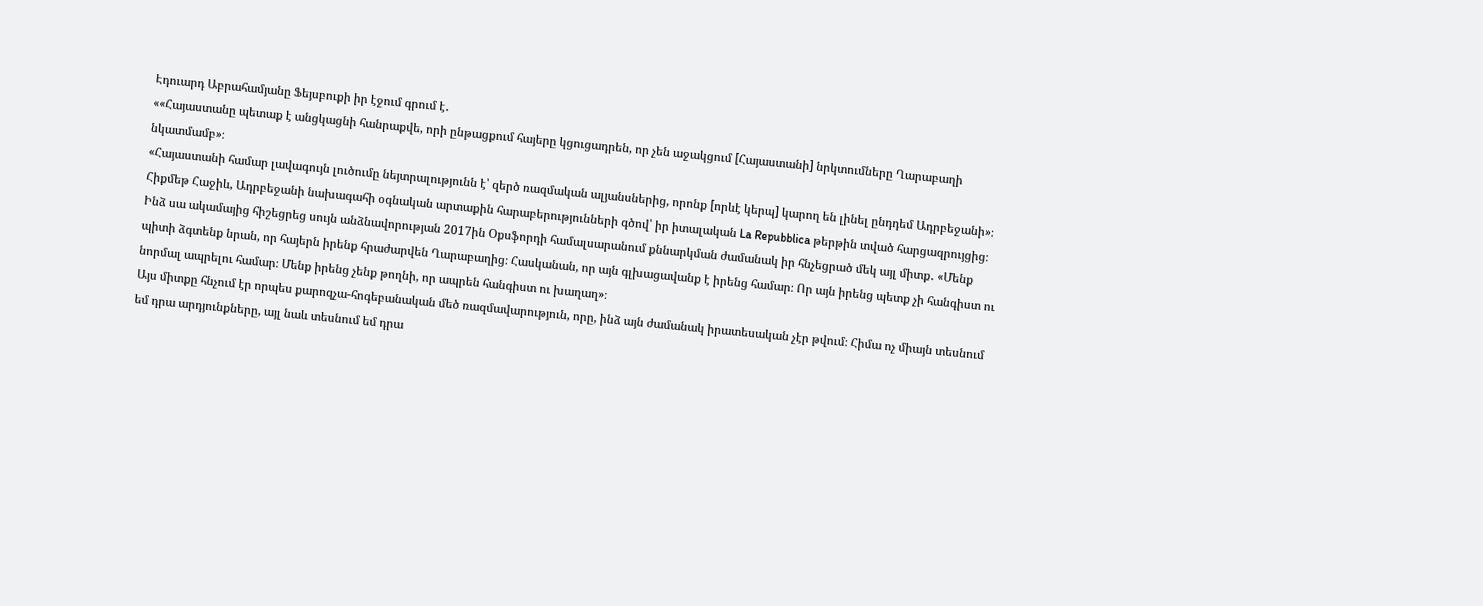Էդուարդ Աբրահամյանը Ֆեյսբուքի իր էջում գրում է․
««Հայաստանը պետաք է անցկացնի հանրաքվե, որի ընթացքում հայերը կցուցադրեն, որ չեն աջակցում [Հայաստանի] նրկտումները Ղարաբաղի նկատմամբ»։
«Հայաստանի համար լավագույն լուծումը նեյտրալությունն է՝ զերծ ռազմական ալյանսներից, որոնք [որևէ կերպ] կարող են լինել ընդդեմ Ադրբեջանի»։
Հիքմեթ Հաջիև, Ադրբեջանի նախագահի օգնական արտաքին հարաբերությունների գծով՝ իր իտալական La Repubblica թերթին տված հարցազրույցից։
Ինձ սա ակամայից հիշեցրեց սույն անձնավորության 2017ին Օքսֆորդի համալսարանում քննարկման ժամանակ իր հնչեցրած մեկ այլ միտք․ «Մենք պիտի ձգտենք նրան, որ հայերն իրենք հրաժարվեն Ղարաբաղից։ Հասկանան, որ այն գլխացավանք է իրենց համար։ Որ այն իրենց պետք չի հանգիստ ու նորմալ ապրելու համար։ Մենք իրենց չենք թողնի, որ ապրեն հանգիստ ու խաղաղ»։
Այս միտքը հնչում էր որպես քարոզչա-հոգեբանական մեծ ռազմավարություն, որը, ինձ այն ժամանակ իրատեսական չէր թվում։ Հիմա ոչ միայն տեսնում եմ դրա արդյունքները, այլ նաև տեսնում եմ դրա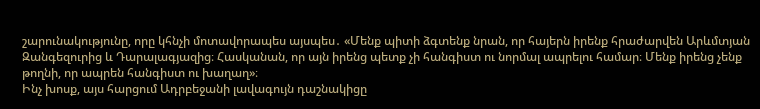շարունակությունը, որը կհնչի մոտավորապես այսպես․ «Մենք պիտի ձգտենք նրան, որ հայերն իրենք հրաժարվեն Արևմտյան Զանգեզուրից և Դարալագյազից։ Հասկանան, որ այն իրենց պետք չի հանգիստ ու նորմալ ապրելու համար։ Մենք իրենց չենք թողնի, որ ապրեն հանգիստ ու խաղաղ»։
Ինչ խոսք, այս հարցում Ադրբեջանի լավագույն դաշնակիցը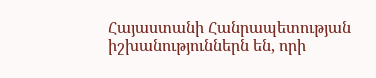Հայաստանի Հանրապետության իշխանություններն են, որի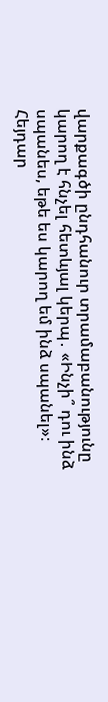վարքագծի ընդհանուր տրամաբանությունը կարող է հնչել հետևյալ կերպ․ «Ինչի՞ դու ինձ սպանես, եթե ես կարող եմ ինձ սպանել»։
Հեյդար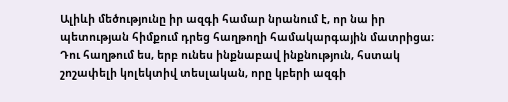Ալիևի մեծությունը իր ազգի համար նրանում է, որ նա իր պետության հիմքում դրեց հաղթողի համակարգային մատրիցա։ Դու հաղթում ես, երբ ունես ինքնաբավ ինքնություն, հստակ շոշափելի կոլեկտիվ տեսլական, որը կբերի ազգի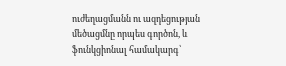ուժեղացմանն ու ազդեցության մեծացմնը որպես գործոն, և ֆունկցիոնալ համակարգ՝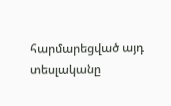հարմարեցված այդ տեսլականը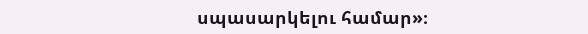սպասարկելու համար»։